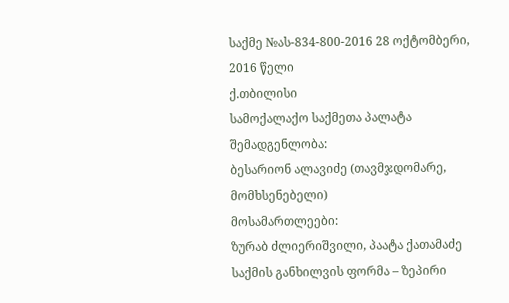საქმე №ას-834-800-2016 28 ოქტომბერი, 2016 წელი
ქ.თბილისი
სამოქალაქო საქმეთა პალატა
შემადგენლობა:
ბესარიონ ალავიძე (თავმჯდომარე, მომხსენებელი)
მოსამართლეები:
ზურაბ ძლიერიშვილი, პაატა ქათამაძე
საქმის განხილვის ფორმა – ზეპირი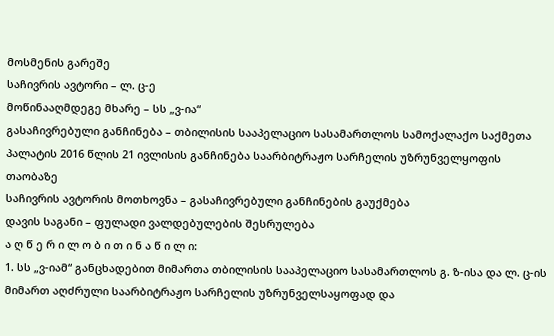მოსმენის გარეშე
საჩივრის ავტორი – ლ. ც-ე
მოწინააღმდეგე მხარე – სს „ვ-ია“
გასაჩივრებული განჩინება – თბილისის სააპელაციო სასამართლოს სამოქალაქო საქმეთა პალატის 2016 წლის 21 ივლისის განჩინება საარბიტრაჟო სარჩელის უზრუნველყოფის თაობაზე
საჩივრის ავტორის მოთხოვნა – გასაჩივრებული განჩინების გაუქმება
დავის საგანი – ფულადი ვალდებულების შესრულება
ა ღ წ ე რ ი ლ ო ბ ი თ ი ნ ა წ ი ლ ი:
1. სს „ვ-იამ“ განცხადებით მიმართა თბილისის სააპელაციო სასამართლოს გ. ზ-ისა და ლ. ც-ის მიმართ აღძრული საარბიტრაჟო სარჩელის უზრუნველსაყოფად და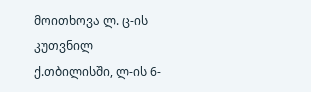მოითხოვა ლ. ც-ის კუთვნილ ქ.თბილისში, ლ-ის 6-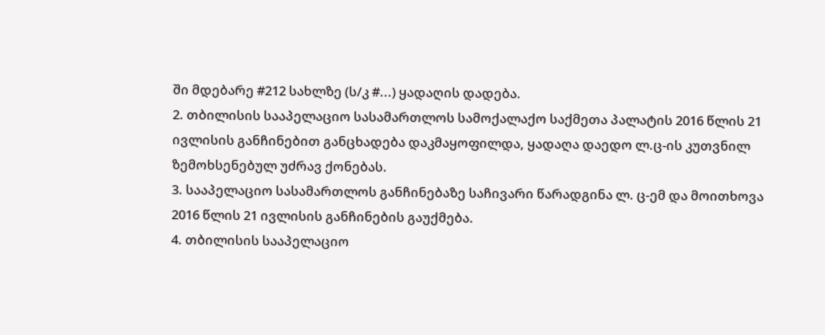ში მდებარე #212 სახლზე (ს/კ #...) ყადაღის დადება.
2. თბილისის სააპელაციო სასამართლოს სამოქალაქო საქმეთა პალატის 2016 წლის 21 ივლისის განჩინებით განცხადება დაკმაყოფილდა, ყადაღა დაედო ლ.ც-ის კუთვნილ ზემოხსენებულ უძრავ ქონებას.
3. სააპელაციო სასამართლოს განჩინებაზე საჩივარი წარადგინა ლ. ც-ემ და მოითხოვა 2016 წლის 21 ივლისის განჩინების გაუქმება.
4. თბილისის სააპელაციო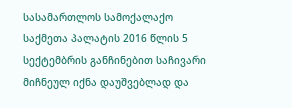სასამართლოს სამოქალაქო საქმეთა პალატის 2016 წლის 5 სექტემბრის განჩინებით საჩივარი მიჩნეულ იქნა დაუშვებლად და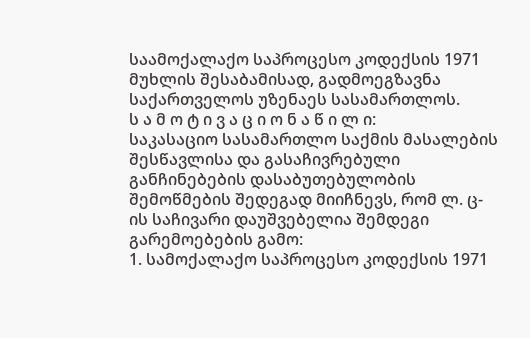საამოქალაქო საპროცესო კოდექსის 1971 მუხლის შესაბამისად, გადმოეგზავნა საქართველოს უზენაეს სასამართლოს.
ს ა მ ო ტ ი ვ ა ც ი ო ნ ა წ ი ლ ი:
საკასაციო სასამართლო საქმის მასალების შესწავლისა და გასაჩივრებული განჩინებების დასაბუთებულობის შემოწმების შედეგად მიიჩნევს, რომ ლ. ც-ის საჩივარი დაუშვებელია შემდეგი გარემოებების გამო:
1. სამოქალაქო საპროცესო კოდექსის 1971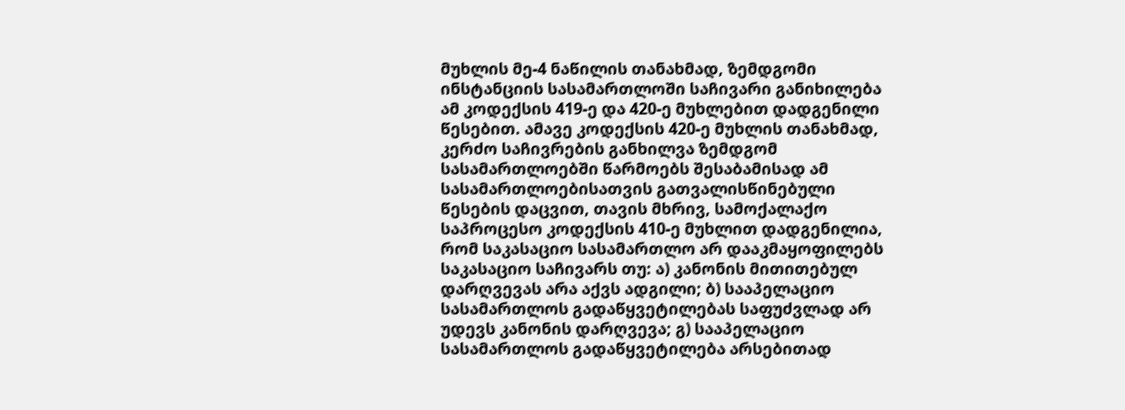მუხლის მე-4 ნაწილის თანახმად, ზემდგომი ინსტანციის სასამართლოში საჩივარი განიხილება ამ კოდექსის 419-ე და 420-ე მუხლებით დადგენილი წესებით. ამავე კოდექსის 420-ე მუხლის თანახმად, კერძო საჩივრების განხილვა ზემდგომ სასამართლოებში წარმოებს შესაბამისად ამ სასამართლოებისათვის გათვალისწინებული წესების დაცვით, თავის მხრივ, სამოქალაქო საპროცესო კოდექსის 410-ე მუხლით დადგენილია, რომ საკასაციო სასამართლო არ დააკმაყოფილებს საკასაციო საჩივარს თუ: ა) კანონის მითითებულ დარღვევას არა აქვს ადგილი; ბ) სააპელაციო სასამართლოს გადაწყვეტილებას საფუძვლად არ უდევს კანონის დარღვევა; გ) სააპელაციო სასამართლოს გადაწყვეტილება არსებითად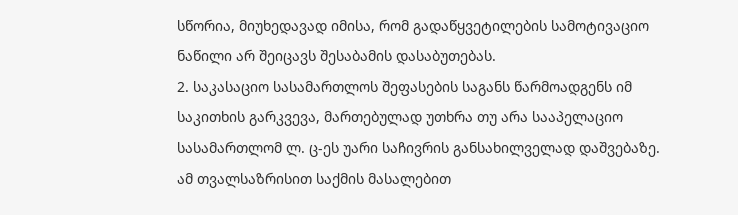სწორია, მიუხედავად იმისა, რომ გადაწყვეტილების სამოტივაციო ნაწილი არ შეიცავს შესაბამის დასაბუთებას.
2. საკასაციო სასამართლოს შეფასების საგანს წარმოადგენს იმ საკითხის გარკვევა, მართებულად უთხრა თუ არა სააპელაციო სასამართლომ ლ. ც-ეს უარი საჩივრის განსახილველად დაშვებაზე. ამ თვალსაზრისით საქმის მასალებით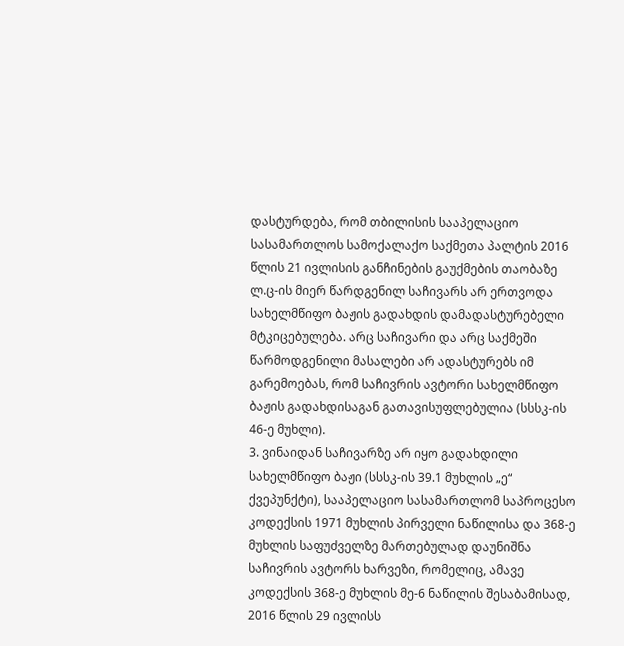დასტურდება, რომ თბილისის სააპელაციო სასამართლოს სამოქალაქო საქმეთა პალტის 2016 წლის 21 ივლისის განჩინების გაუქმების თაობაზე ლ.ც-ის მიერ წარდგენილ საჩივარს არ ერთვოდა სახელმწიფო ბაჟის გადახდის დამადასტურებელი მტკიცებულება. არც საჩივარი და არც საქმეში წარმოდგენილი მასალები არ ადასტურებს იმ გარემოებას, რომ საჩივრის ავტორი სახელმწიფო ბაჟის გადახდისაგან გათავისუფლებულია (სსსკ-ის 46-ე მუხლი).
3. ვინაიდან საჩივარზე არ იყო გადახდილი სახელმწიფო ბაჟი (სსსკ-ის 39.1 მუხლის „ე“ ქვეპუნქტი), სააპელაციო სასამართლომ საპროცესო კოდექსის 1971 მუხლის პირველი ნაწილისა და 368-ე მუხლის საფუძველზე მართებულად დაუნიშნა საჩივრის ავტორს ხარვეზი, რომელიც, ამავე კოდექსის 368-ე მუხლის მე-6 ნაწილის შესაბამისად, 2016 წლის 29 ივლისს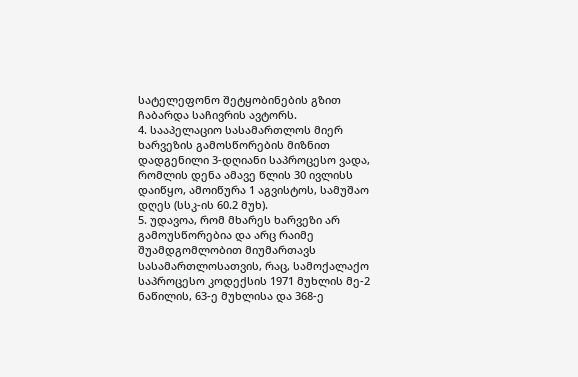სატელეფონო შეტყობინების გზით ჩაბარდა საჩივრის ავტორს.
4. სააპელაციო სასამართლოს მიერ ხარვეზის გამოსწორების მიზნით დადგენილი 3-დღიანი საპროცესო ვადა, რომლის დენა ამავე წლის 30 ივლისს დაიწყო, ამოიწურა 1 აგვისტოს, სამუშაო დღეს (სსკ-ის 60.2 მუხ).
5. უდავოა, რომ მხარეს ხარვეზი არ გამოუსწორებია და არც რაიმე შუამდგომლობით მიუმართავს სასამართლოსათვის, რაც, სამოქალაქო საპროცესო კოდექსის 1971 მუხლის მე-2 ნაწილის, 63-ე მუხლისა და 368-ე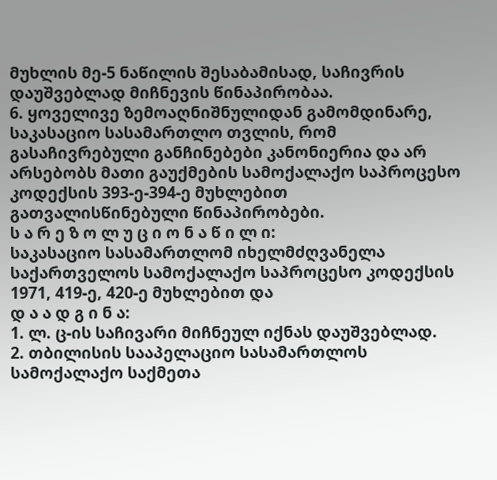მუხლის მე-5 ნაწილის შესაბამისად, საჩივრის დაუშვებლად მიჩნევის წინაპირობაა.
6. ყოველივე ზემოაღნიშნულიდან გამომდინარე, საკასაციო სასამართლო თვლის, რომ გასაჩივრებული განჩინებები კანონიერია და არ არსებობს მათი გაუქმების სამოქალაქო საპროცესო კოდექსის 393-ე-394-ე მუხლებით გათვალისწინებული წინაპირობები.
ს ა რ ე ზ ო ლ უ ც ი ო ნ ა წ ი ლ ი:
საკასაციო სასამართლომ იხელმძღვანელა საქართველოს სამოქალაქო საპროცესო კოდექსის 1971, 419-ე, 420-ე მუხლებით და
დ ა ა დ გ ი ნ ა:
1. ლ. ც-ის საჩივარი მიჩნეულ იქნას დაუშვებლად.
2. თბილისის სააპელაციო სასამართლოს სამოქალაქო საქმეთა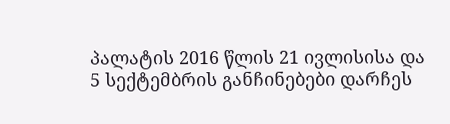პალატის 2016 წლის 21 ივლისისა და 5 სექტემბრის განჩინებები დარჩეს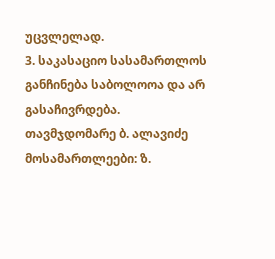უცვლელად.
3. საკასაციო სასამართლოს განჩინება საბოლოოა და არ გასაჩივრდება.
თავმჯდომარე ბ. ალავიძე
მოსამართლეები: ზ.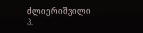ძლიერიშვილი
პ.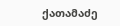ქათამაძე